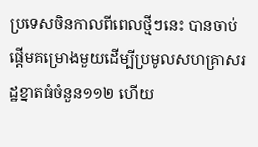ប្រទេសចិនកាលពីពេលថ្មីៗនេះ បានចាប់ផ្តើមគម្រោងមួយដើម្បីប្រមូលសហគ្រាសរដ្ឋខ្នាតធំចំនួន១១២ ហើយ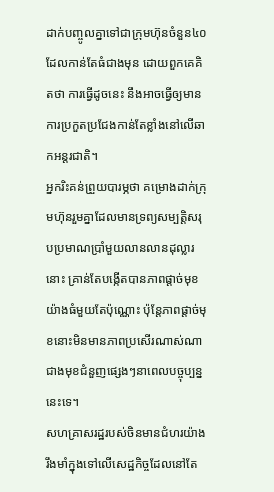ដាក់បញ្ចូលគ្នាទៅជាក្រុមហ៊ុនចំនួន៤០ ដែលកាន់តែធំជាងមុន ដោយពួកគេគិតថា ការធ្វើដូចនេះ នឹងអាចធ្វើឲ្យមានការប្រកួតប្រជែងកាន់តែខ្លាំងនៅលើឆាកអន្តរជាតិ។
អ្នករិះគន់ព្រួយបារម្ភថា គម្រោងដាក់ក្រុមហ៊ុនរួមគ្នាដែលមានទ្រព្យសម្បត្តិសរុបប្រមាណប្រាំមួយលានលានដុល្លារនោះ គ្រាន់តែបង្កើតបានភាពផ្តាច់មុខយ៉ាងធំមួយតែប៉ុណ្ណោះ ប៉ុន្តែភាពផ្តាច់មុខនោះមិនមានភាពប្រសើរណាស់ណាជាងមុខជំនួញផ្សេងៗនាពេលបច្ចុប្បន្ននេះទេ។
សហគ្រាសរដ្ឋរបស់ចិនមានជំហរយ៉ាងរឹងមាំក្នុងទៅលើសេដ្ឋកិច្ចដែលនៅតែ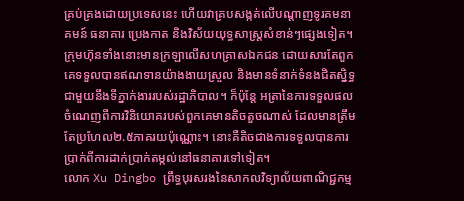គ្រប់គ្រងដោយប្រទេសនេះ ហើយវាគ្របសង្កត់លើបណ្តាញទូរគមនាគមន៍ ធនាគារ ប្រេងកាត និងវិស័យយុទ្ធសាស្ត្រសំខាន់ៗផ្សេងទៀត។
ក្រុមហ៊ុនទាំងនោះមានក្រឡាលើសហគ្រាសឯកជន ដោយសារតែពួកគេទទួលបានឥណទានយ៉ាងងាយស្រួល និងមានទំនាក់ទំនងជិតស្និទ្ធជាមួយនឹងទីភ្នាក់ងាររបស់រដ្ឋាភិបាល។ ក៏ប៉ុន្តែ អត្រានៃការទទួលផលចំណេញពីការវិនិយោគរបស់ពួកគេមានតិចតួចណាស់ ដែលមានត្រឹមតែប្រហែល២.៥ភាគរយប៉ុណ្ណោះ។ នោះគឺតិចជាងការទទួលបានការប្រាក់ពីការដាក់ប្រាក់តម្កល់នៅធនាគារទៅទៀត។
លោក Xu Dingbo ព្រឹទ្ធបុរសរងនៃសាកលវិទ្យាល័យពាណិជ្ជកម្ម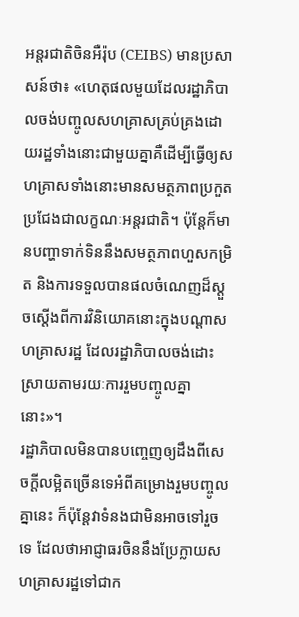អន្តរជាតិចិនអឺរ៉ុប (CEIBS) មានប្រសាសន៍ថា៖ «ហេតុផលមួយដែលរដ្ឋាភិបាលចង់បញ្ចូលសហគ្រាសគ្រប់គ្រងដោយរដ្ឋទាំងនោះជាមួយគ្នាគឺដើម្បីធ្វើឲ្យសហគ្រាសទាំងនោះមានសមត្ថភាពប្រកួតប្រជែងជាលក្ខណៈអន្តរជាតិ។ ប៉ុន្តែក៏មានបញ្ហាទាក់ទិននឹងសមត្ថភាពហួសកម្រិត និងការទទួលបានផលចំណេញដ៏ស្តួចស្តើងពីការវិនិយោគនោះក្នុងបណ្តាសហគ្រាសរដ្ឋ ដែលរដ្ឋាភិបាលចង់ដោះស្រាយតាមរយៈការរួមបញ្ចូលគ្នានោះ»។
រដ្ឋាភិបាលមិនបានបញ្ចេញឲ្យដឹងពីសេចក្តីលម្អិតច្រើនទេអំពីគម្រោងរួមបញ្ចូលគ្នានេះ ក៏ប៉ុន្តែវាទំនងជាមិនអាចទៅរួចទេ ដែលថាអាជ្ញាធរចិននឹងប្រែក្លាយសហគ្រាសរដ្ឋទៅជាក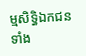ម្មសិទ្ធិឯកជនទាំង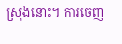ស្រុងនោះ។ ការចេញ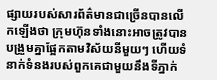ផ្សាយរបស់សារព័ត៌មានជាច្រើនបានលើកឡើងថា ក្រុមហ៊ុនទាំងនោះអាចត្រូវបានបង្រួមគ្នាផ្អែកតាមវិស័យនីមួយៗ ហើយទំនាក់ទំនងរបស់ពួកគេជាមួយនឹងទីភ្នាក់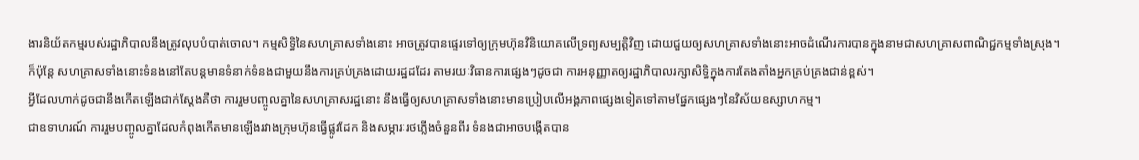ងារនិយ័តកម្មរបស់រដ្ឋាភិបាលនឹងត្រូវលុបបំបាត់ចោល។ កម្មសិទ្ធិនៃសហគ្រាសទាំងនោះ អាចត្រូវបានផ្ទេរទៅឲ្យក្រុមហ៊ុនវិនិយោគលើទ្រព្យសម្បត្តិវិញ ដោយជួយឲ្យសហគ្រាសទាំងនោះអាចដំណើរការបានក្នុងនាមជាសហគ្រាសពាណិជ្ជកម្មទាំងស្រុង។
ក៏ប៉ុន្តែ សហគ្រាសទាំងនោះទំនងនៅតែបន្តមានទំនាក់ទំនងជាមួយនឹងការគ្រប់គ្រងដោយរដ្ឋដដែរ តាមរយៈវិធានការផ្សេងៗដូចជា ការអនុញ្ញាតឲ្យរដ្ឋាភិបាលរក្សាសិទ្ធិក្នុងការតែងតាំងអ្នកគ្រប់គ្រងជាន់ខ្ពស់។
អ្វីដែលហាក់ដូចជានឹងកើតឡើងជាក់ស្តែងគឺថា ការរួមបញ្ចូលគ្នានៃសហគ្រាសរដ្ឋនោះ នឹងធ្វើឲ្យសហគ្រាសទាំងនោះមានប្រៀបលើអង្គភាពផ្សេងទៀតទៅតាមផ្នែកផ្សេងៗនៃវិស័យឧស្សាហកម្ម។
ជាឧទាហរណ៍ ការរួមបញ្ចូលគ្នាដែលកំពុងកើតមានឡើងរវាងក្រុមហ៊ុនធ្វើផ្លូវដែក និងសម្ភារៈរថភ្លើងចំនួនពីរ ទំនងជាអាចបង្កើតបាន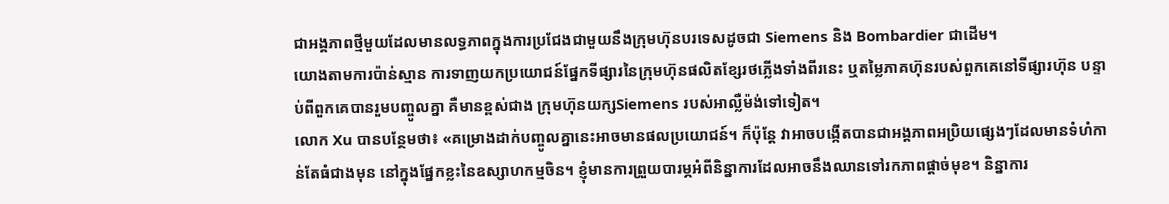ជាអង្គភាពថ្មីមួយដែលមានលទ្ធភាពក្នុងការប្រជែងជាមួយនឹងក្រុមហ៊ុនបរទេសដូចជា Siemens និង Bombardier ជាដើម។
យោងតាមការប៉ាន់ស្មាន ការទាញយកប្រយោជន៍ផ្នែកទីផ្សារនៃក្រុមហ៊ុនផលិតខ្សែរថភ្លើងទាំងពីរនេះ ឬតម្លៃភាគហ៊ុនរបស់ពួកគេនៅទីផ្សារហ៊ុន បន្ទាប់ពីពួកគេបានរួមបញ្ចូលគ្នា គឺមានខ្ពស់ជាង ក្រុមហ៊ុនយក្សSiemens របស់អាល្លឺម៉ង់ទៅទៀត។
លោក Xu បានបន្ថែមថា៖ «គម្រោងដាក់បញ្ចូលគ្នានេះអាចមានផលប្រយោជន៍។ ក៏ប៉ុន្តែ វាអាចបង្កើតបានជាអង្គភាពអប្រិយផ្សេងៗដែលមានទំហំកាន់តែធំជាងមុន នៅក្នុងផ្នែកខ្លះនៃឧស្សាហកម្មចិន។ ខ្ញុំមានការព្រួយបារម្ភអំពីនិន្នាការដែលអាចនឹងឈានទៅរកភាពផ្តាច់មុខ។ និន្នាការ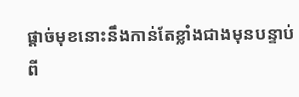ផ្តាច់មុខនោះនឹងកាន់តែខ្លាំងជាងមុនបន្ទាប់ពី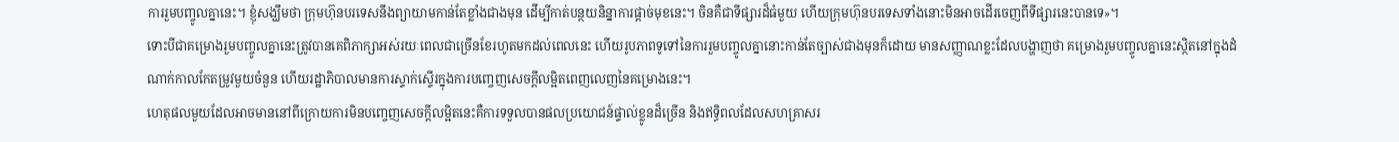ការរួមបញ្ចូលគ្នានេះ។ ខ្ញុំសង្ឃឹមថា ក្រុមហ៊ុនបរទេសនឹងព្យាយាមកាន់តែខ្លាំងជាងមុន ដើម្បីកាត់បន្ថយនិន្នាការផ្តាច់មុខនេះ។ ចិនគឺជាទីផ្សារដ៏ធំមួយ ហើយក្រុមហ៊ុនបរទេសទាំងនោះមិនអាចដើរចេញពីទីផ្សារនេះបានទេ»។
ទោះបីជាគម្រោងរួមបញ្ចូលគ្នានេះត្រូវបានគេពិភាក្សាអស់រយៈពេលជាច្រើនខែរហូតមកដល់ពេលនេះ ហើយរូបភាពទូទៅនៃការរួមបញ្ចូលគ្នានោះកាន់តែច្បាស់ជាងមុនក៏ដោយ មានសញ្ញាណខ្លះដែលបង្ហាញថា គម្រោងរួមបញ្ចូលគ្នានេះស្ថិតនៅក្នុងដំណាក់កាលកែតម្រូវមួយចំនួន ហើយរដ្ឋាភិបាលមានការស្ទាក់ស្ទើរក្នុងការបញ្ចេញសេចក្តីលម្អិតពេញលេញនៃគម្រោងនេះ។
ហេតុផលមួយដែលអាចមាននៅពីក្រោយការមិនបញ្ចេញសេចក្តីលម្អិតនេះគឺការទទួលបានផលប្រយោជន៍ផ្ទាល់ខ្លូនដ៏ច្រើន និងឥទ្ធិពលដែលសហគ្រាសរ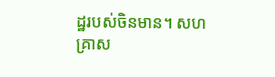ដ្ឋរបស់ចិនមាន។ សហគ្រាស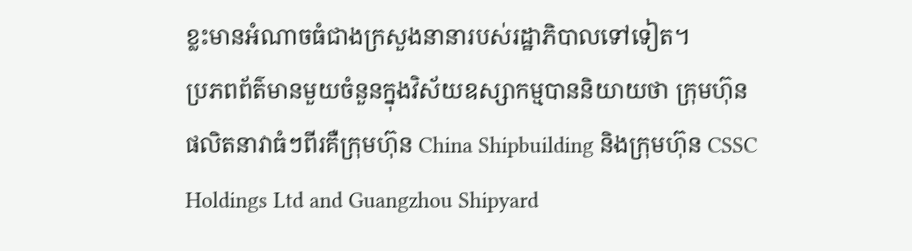ខ្លះមានអំណាចធំជាងក្រសួងនានារបស់រដ្ឋាភិបាលទៅទៀត។
ប្រភពព័ត៌មានមួយចំនួនក្នុងវិស័យឧស្សាកម្មបាននិយាយថា ក្រុមហ៊ុនផលិតនាវាធំៗពីរគឺក្រុមហ៊ុន China Shipbuilding និងក្រុមហ៊ុន CSSC Holdings Ltd and Guangzhou Shipyard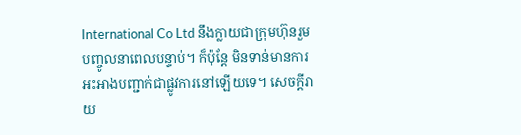International Co Ltd នឹងក្លាយជាក្រុមហ៊ុនរួមបញ្ចូលនាពេលបន្ទាប់។ ក៏ប៉ុន្តែ មិនទាន់មានការអះអាងបញ្ជាក់ជាផ្លូវការនៅឡើយទេ។ សេចក្តីរាយ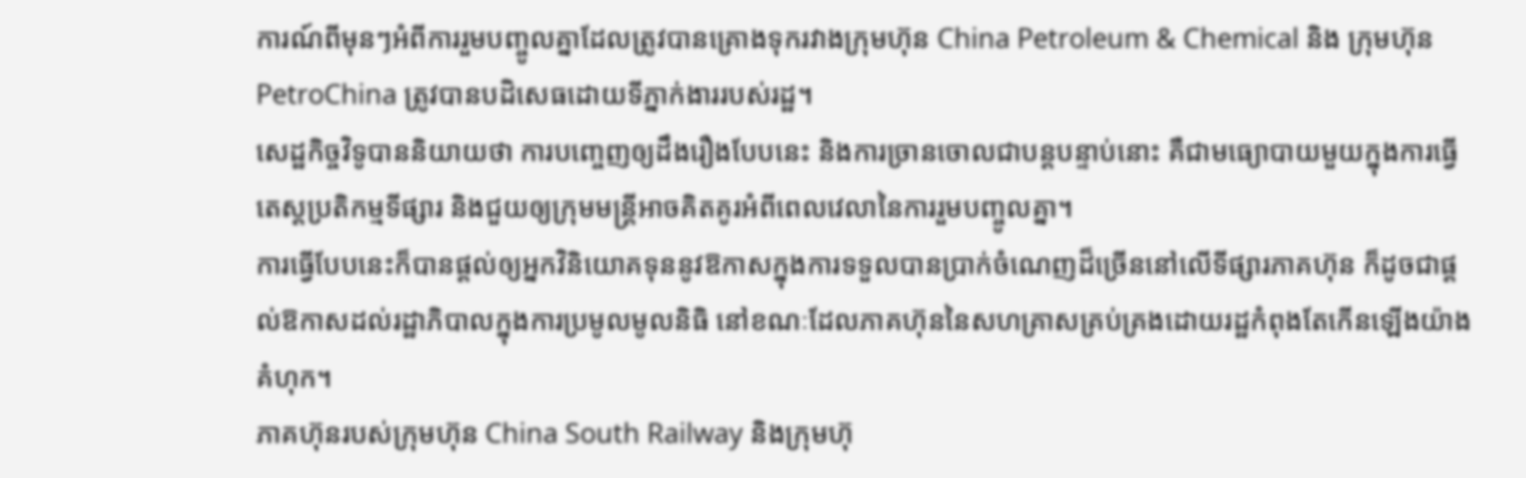ការណ៍ពីមុនៗអំពីការរួមបញ្ចូលគ្នាដែលត្រូវបានគ្រោងទុករវាងក្រុមហ៊ុន China Petroleum & Chemical និង ក្រុមហ៊ុន PetroChina ត្រូវបានបដិសេធដោយទីភ្នាក់ងាររបស់រដ្ឋ។
សេដ្ឋកិច្ចវិទូបាននិយាយថា ការបញ្ចេញឲ្យដឹងរឿងបែបនេះ និងការច្រានចោលជាបន្តបន្ទាប់នោះ គឺជាមធ្យោបាយមួយក្នុងការធ្វើតេស្តប្រតិកម្មទីផ្សារ និងជួយឲ្យក្រុមមន្ត្រីអាចគិតគូរអំពីពេលវេលានៃការរួមបញ្ចូលគ្នា។
ការធ្វើបែបនេះក៏បានផ្តល់ឲ្យអ្នកវិនិយោគទុននូវឱកាសក្នុងការទទួលបានប្រាក់ចំណេញដ៏ច្រើននៅលើទីផ្សារភាគហ៊ុន ក៏ដូចជាផ្តល់ឱកាសដល់រដ្ឋាភិបាលក្នុងការប្រមូលមូលនិធិ នៅខណៈដែលភាគហ៊ុននៃសហគ្រាសគ្រប់គ្រងដោយរដ្ឋកំពុងតែកើនឡើងយ៉ាងគំហុក។
ភាគហ៊ុនរបស់ក្រុមហ៊ុន China South Railway និងក្រុមហ៊ុ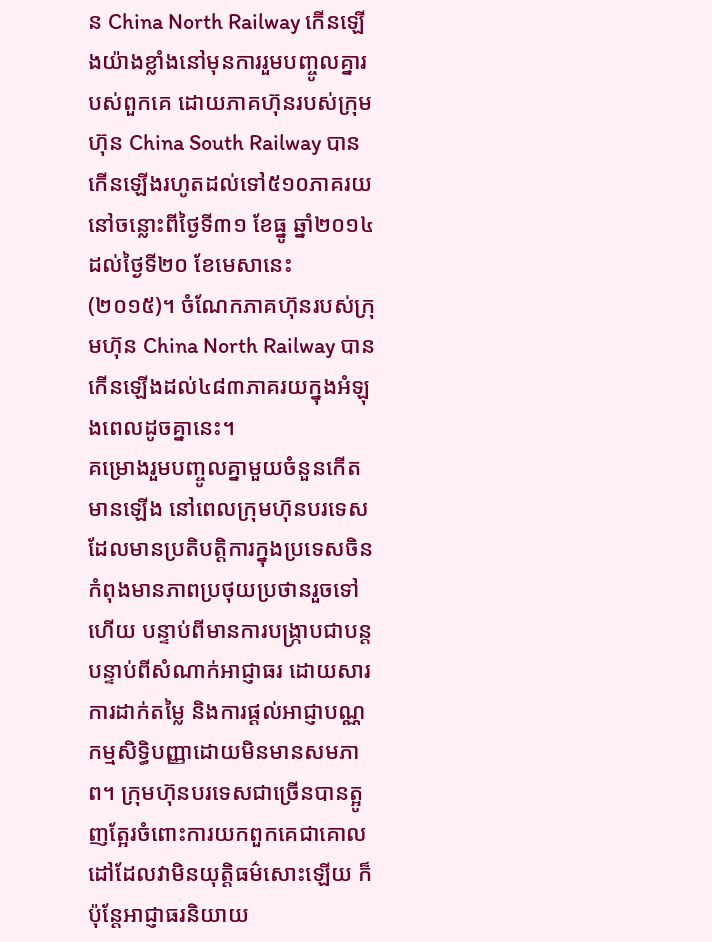ន China North Railway កើនឡើងយ៉ាងខ្លាំងនៅមុនការរួមបញ្ចូលគ្នារបស់ពួកគេ ដោយភាគហ៊ុនរបស់ក្រុមហ៊ុន China South Railway បានកើនឡើងរហូតដល់ទៅ៥១០ភាគរយនៅចន្លោះពីថ្ងៃទី៣១ ខែធ្នូ ឆ្នាំ២០១៤ ដល់ថ្ងៃទី២០ ខែមេសានេះ (២០១៥)។ ចំណែកភាគហ៊ុនរបស់ក្រុមហ៊ុន China North Railway បានកើនឡើងដល់៤៨៣ភាគរយក្នុងអំឡុងពេលដូចគ្នានេះ។
គម្រោងរួមបញ្ចូលគ្នាមួយចំនួនកើតមានឡើង នៅពេលក្រុមហ៊ុនបរទេសដែលមានប្រតិបត្តិការក្នុងប្រទេសចិនកំពុងមានភាពប្រថុយប្រថានរួចទៅហើយ បន្ទាប់ពីមានការបង្ក្រាបជាបន្តបន្ទាប់ពីសំណាក់អាជ្ញាធរ ដោយសារការដាក់តម្លៃ និងការផ្តល់អាជ្ញាបណ្ណកម្មសិទ្ធិបញ្ញាដោយមិនមានសមភាព។ ក្រុមហ៊ុនបរទេសជាច្រើនបានត្អូញត្អែរចំពោះការយកពួកគេជាគោលដៅដែលវាមិនយុតិ្តធម៌សោះឡើយ ក៏ប៉ុន្តែអាជ្ញាធរនិយាយ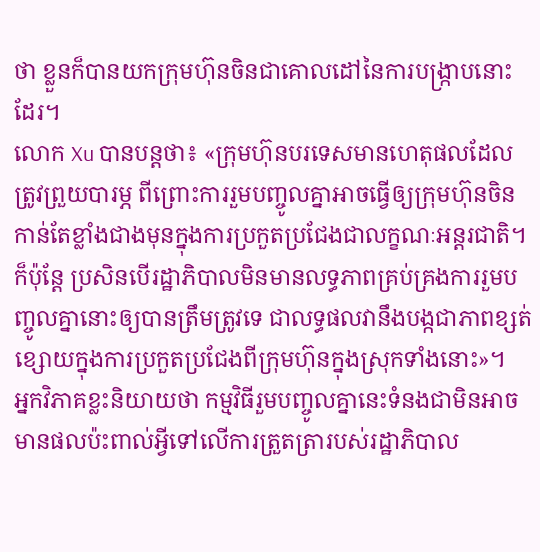ថា ខ្លួនក៏បានយកក្រុមហ៊ុនចិនជាគោលដៅនៃការបង្ក្រាបនោះដែរ។
លោក Xu បានបន្តថា៖ «ក្រុមហ៊ុនបរទេសមានហេតុផលដែលត្រូវព្រួយបារម្ភ ពីព្រោះការរួមបញ្ចូលគ្នាអាចធ្វើឲ្យក្រុមហ៊ុនចិនកាន់តែខ្លាំងជាងមុនក្នុងការប្រកួតប្រជែងជាលក្ខណៈអន្តរជាតិ។ ក៏ប៉ុន្តែ ប្រសិនបើរដ្ឋាភិបាលមិនមានលទ្ធភាពគ្រប់គ្រងការរួមបញ្ចូលគ្នានោះឲ្យបានត្រឹមត្រូវទេ ជាលទ្ធផលវានឹងបង្កជាភាពខ្សត់ខ្សោយក្នុងការប្រកួតប្រជែងពីក្រុមហ៊ុនក្នុងស្រុកទាំងនោះ»។
អ្នកវិភាគខ្លះនិយាយថា កម្មវិធីរួមបញ្ចូលគ្នានេះទំនងជាមិនអាចមានផលប៉ះពាល់អ្វីទៅលើការត្រួតត្រារបស់រដ្ឋាភិបាល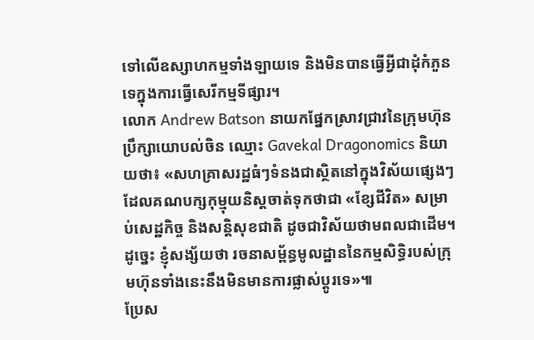ទៅលើឧស្សាហកម្មទាំងឡាយទេ និងមិនបានធ្វើអ្វីជាដុំកំភួនទេក្នុងការធ្វើសេរីកម្មទីផ្សារ។
លោក Andrew Batson នាយកផ្នែកស្រាវជ្រាវនៃក្រុមហ៊ុនប្រឹក្សាយោបល់ចិន ឈ្មោះ Gavekal Dragonomics និយាយថា៖ «សហគ្រាសរដ្ឋធំៗទំនងជាស្ថិតនៅក្នុងវិស័យផ្សេងៗដែលគណបក្សកុម្មុយនិស្តចាត់ទុកថាជា «ខ្សែជីវិត» សម្រាប់សេដ្ឋកិច្ច និងសន្តិសុខជាតិ ដូចជាវិស័យថាមពលជាដើម។ ដូច្នេះ ខ្ញុំសង្ស័យថា រចនាសម្ព័ន្ធមូលដ្ឋាននៃកម្មសិទ្ធិរបស់ក្រុមហ៊ុនទាំងនេះនឹងមិនមានការផ្លាស់ប្តូរទេ»៕
ប្រែស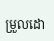ម្រួលដោ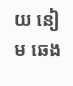យ នៀម ឆេង